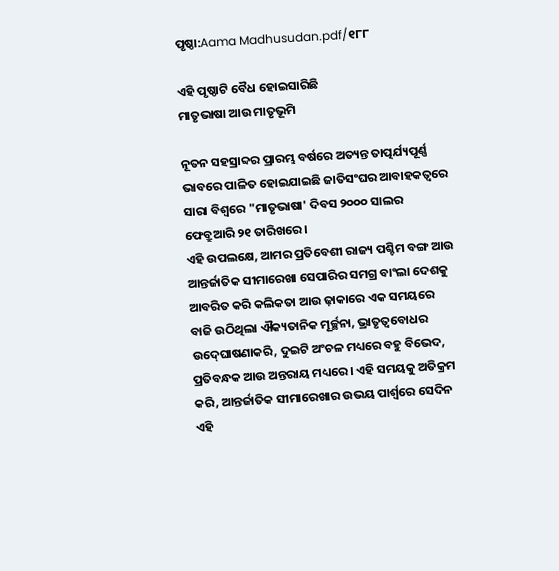ପୃଷ୍ଠା:Aama Madhusudan.pdf/୧୮୮

ଏହି ପୃଷ୍ଠାଟି ବୈଧ ହୋଇସାରିଛି
ମାତୃଭାଷା ଆଉ ମାତୃଭୂମି

ନୂତନ ସହସ୍ରାବ୍ଦର ପ୍ରାରମ୍ଭ ବର୍ଷରେ ଅତ୍ୟନ୍ତ ତାତ୍ପର୍ଯ୍ୟପୂର୍ଣ୍ଣ ଭାବରେ ପାଳିତ ହୋଇଯାଇଛି ଜାତିସଂଘର ଆବାହକତ୍ୱରେ ସାରା ବିଶ୍ୱରେ "ମାତୃଭାଷା' ଦିବସ ୨୦୦୦ ସାଲର ଫେବ୍ରୁଆରି ୨୧ ତାରିଖରେ ।
ଏହି ଉପଲକ୍ଷେ, ଆମର ପ୍ରତିବେଶୀ ରାଜ୍ୟ ପଶ୍ଚିମ ବଙ୍ଗ ଆଉ ଆନ୍ତର୍ଜାତିକ ସୀମାରେଖା ସେପାରିର ସମଗ୍ର ବାଂଲା ଦେଶକୁ ଆବରିତ କରି କଲିକତା ଆଉ ଢ଼ାକାରେ ଏକ ସମୟରେ ବାଜି ଉଠିଥିଲା ଐକ୍ୟତାନିକ ମୂର୍ଚ୍ଛନା, ଭ୍ରାତୃତ୍ୱବୋଧର ଉଦ୍‍ଘୋଷଣାକରି, ଦୁଇଟି ଅଂଚଳ ମଧ୍ୟରେ ବହୁ ବିଭେଦ, ପ୍ରତିବନ୍ଧକ ଆଉ ଅନ୍ତରାୟ ମଧ୍ୟରେ । ଏହି ସମୟକୁ ଅତିକ୍ରମ କରି, ଆନ୍ତର୍ଜାତିକ ସୀମାରେଖାର ଉଭୟ ପାର୍ଶ୍ୱରେ ସେଦିନ ଏହି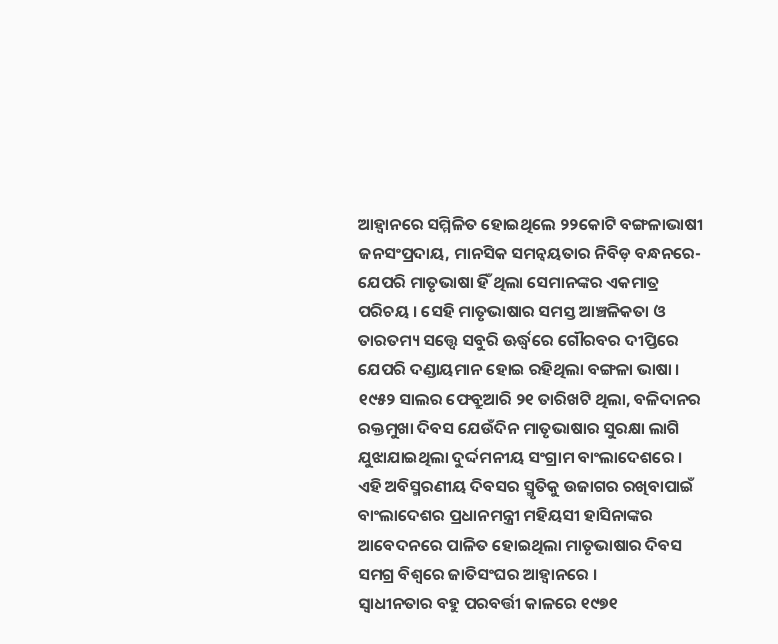ଆହ୍ୱାନରେ ସମ୍ମିଳିତ ହୋଇଥିଲେ ୨୨କୋଟି ବଙ୍ଗଳାଭାଷୀ ଜନସଂପ୍ରଦାୟ, ମାନସିକ ସମନ୍ୱୟତାର ନିବିଡ଼ ବନ୍ଧନରେ- ଯେପରି ମାତୃଭାଷା ହିଁ ଥିଲା ସେମାନଙ୍କର ଏକମାତ୍ର ପରିଚୟ । ସେହି ମାତୃଭାଷାର ସମସ୍ତ ଆଞ୍ଚଳିକତା ଓ ତାରତମ୍ୟ ସତ୍ତ୍ୱେ ସବୁରି ଊର୍ଦ୍ଧ୍ୱରେ ଗୌରବର ଦୀପ୍ତିରେ ଯେପରି ଦଣ୍ଡାୟମାନ ହୋଇ ରହିଥିଲା ବଙ୍ଗଳା ଭାଷା । ୧୯୫୨ ସାଲର ଫେବ୍ରୁଆରି ୨୧ ତାରିଖଟି ଥିଲା, ବଳିଦାନର ରକ୍ତମୁଖା ଦିବସ ଯେଉଁଦିନ ମାତୃଭାଷାର ସୁରକ୍ଷା ଲାଗି ଯୁଝାଯାଇଥିଲା ଦୁର୍ଦ୍ଦମନୀୟ ସଂଗ୍ରାମ ବାଂଲାଦେଶରେ । ଏହି ଅବିସ୍ମରଣୀୟ ଦିବସର ସ୍ମୃତିକୁ ଉଜାଗର ରଖିବାପାଇଁ ବାଂଲାଦେଶର ପ୍ରଧାନମନ୍ତ୍ରୀ ମହିୟସୀ ହାସିନାଙ୍କର ଆବେଦନରେ ପାଳିତ ହୋଇଥିଲା ମାତୃଭାଷାର ଦିବସ ସମଗ୍ର ବିଶ୍ୱରେ ଜାତିସଂଘର ଆହ୍ୱାନରେ ।
ସ୍ୱାଧୀନତାର ବହୁ ପରବର୍ତ୍ତୀ କାଳରେ ୧୯୭୧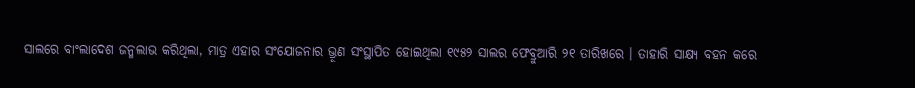ସାଲରେ ବାଂଲାଦେଶ ଜନ୍ମଲାଭ କରିଥିଲା, ମାତ୍ର ଏହାର ସଂଯୋଜନାର ଭ୍ରୂଣ ସଂସ୍ଥାପିତ ହୋଇଥିଲା ୧୯୫୨ ସାଲର ଫେବ୍ରୁଆରି ୨୧ ତାରିଖରେ । ତାହାରି ସାକ୍ଷ୍ୟ ବହନ କରେ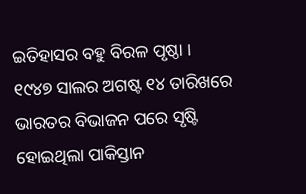ଇତିହାସର ବହୁ ବିରଳ ପୃଷ୍ଠା ।
୧୯୪୭ ସାଲର ଅଗଷ୍ଟ ୧୪ ତାରିଖରେ ଭାରତର ବିଭାଜନ ପରେ ସୃଷ୍ଟି ହୋଇଥିଲା ପାକିସ୍ତାନ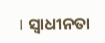। ସ୍ୱାଧୀନତା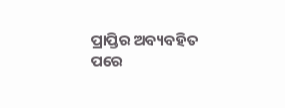ପ୍ରାପ୍ତିର ଅବ୍ୟବହିତ ପରେ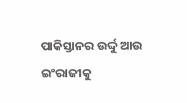ପାକିସ୍ତାନର ଉର୍ଦ୍ଦୁ ଆଉ ଇଂରାଜୀକୁ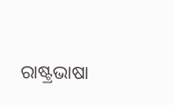ରାଷ୍ଟ୍ରଭାଷା